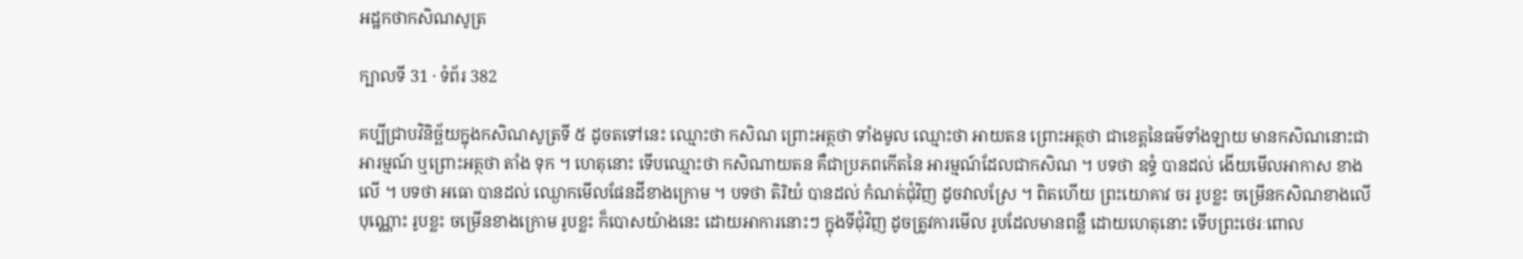អដ្ឋកថាកសិណសូត្រ

ក្បាលទី 31 · ទំព័រ 382

គប្បីជ្រាបវិនិច្ឆ័យក្នុងកសិណសូត្រទី ៥ ដូចតទៅនេះ ឈ្មោះថា កសិណ ព្រោះអត្ថថា ទាំងមូល ឈ្មោះថា អាយតន ព្រោះអត្ថថា ជាខេត្តនៃធម៌ទាំងឡាយ មានកសិណនោះជាអារម្មណ៍ ឬព្រោះអត្ថថា តាំង ទុក ។ ហេតុនោះ ទើបឈ្មោះថា កសិណាយតន គឺជាប្រភពកើតនៃ អារម្មណ៍ដែលជាកសិណ ។ បទថា ឧទ្ធំ បានដល់ ងើយមើលអាកាស ខាងលើ ។ បទថា អធោ បានដល់ ឈ្ងោកមើលផែនដីខាងក្រោម ។ បទថា តិរិយំ បានដល់ កំណត់ជុំវិញ ដូចវាលស្រែ ។ ពិតហើយ ព្រះយោគាវ ចរ រូបខ្លះ ចម្រើនកសិណខាងលើបុណ្ណោះ រូបខ្លះ ចម្រើនខាងក្រោម រូបខ្លះ ក៏បោសយ៉ាងនេះ ដោយអាការនោះៗ ក្នុងទីជុំវិញ ដូចត្រូវការមើល រូបដែលមានពន្លឺ ដោយហេតុនោះ ទើបព្រះថេរៈពោល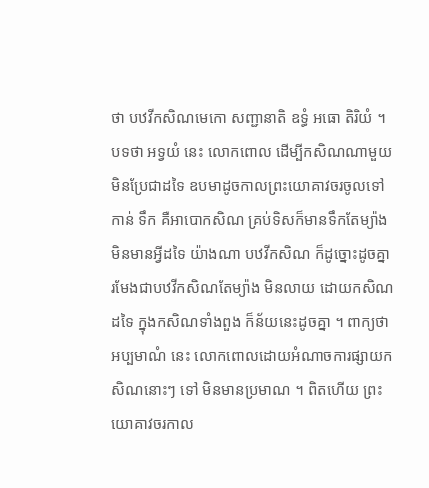ថា បឋវីកសិណមេកោ សញ្ជានាតិ ឧទ្ធំ អធោ តិរិយំ ។ បទថា អទ្វយំ នេះ លោកពោល ដើម្បីកសិណណាមួយ មិនប្រែជាដទៃ ឧបមាដូចកាលព្រះយោគាវចរចូលទៅកាន់ ទឹក គឺអាបោកសិណ គ្រប់ទិសក៏មានទឹកតែម្យ៉ាង មិនមានអ្វីដទៃ យ៉ាងណា បឋវីកសិណ ក៏ដូច្នោះដូចគ្នា រមែងជាបឋវីកសិណតែម្យ៉ាង មិនលាយ ដោយកសិណដទៃ ក្នុងកសិណទាំងពួង ក៏ន័យនេះដូចគ្នា ។ ពាក្យថា អប្បមាណំ នេះ លោកពោលដោយអំណាចការផ្សាយកសិណនោះៗ ទៅ មិនមានប្រមាណ ។ ពិតហើយ ព្រះយោគាវចរកាល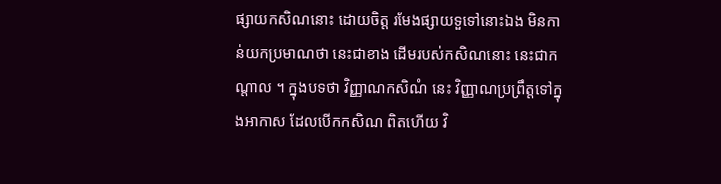ផ្សាយកសិណនោះ ដោយចិត្ត រមែងផ្សាយទួទៅនោះឯង មិនកាន់យកប្រមាណថា នេះជាខាង ដើមរបស់កសិណនោះ នេះជាកណ្តាល ។ ក្នុងបទថា វិញ្ញាណកសិណំ នេះ វិញ្ញាណប្រព្រឹត្តទៅក្នុងអាកាស ដែលបើកកសិណ ពិតហើយ វិ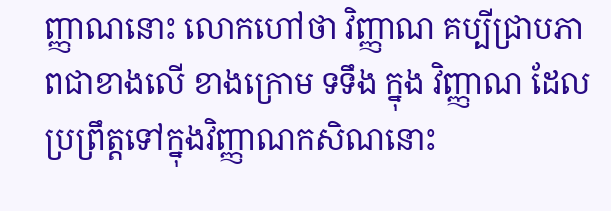ញ្ញាណនោះ លោកហៅថា វិញ្ញាណ គប្បីជ្រាបភាពជាខាងលើ ខាងក្រោម ទទឹង ក្នុង វិញ្ញាណ ដែលប្រព្រឹត្តទៅក្នុងវិញ្ញាណកសិណនោះ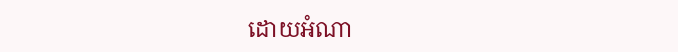ដោយអំណា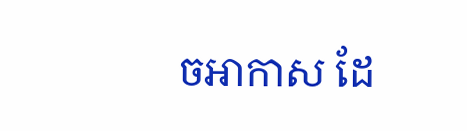ចអាកាស ដែ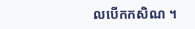លបើកកសិណ ។